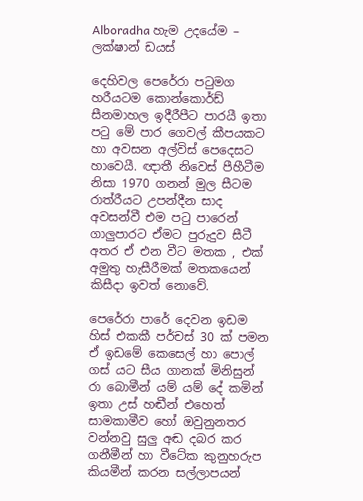Alboradha හැම උදයේම – ලක්ෂාන් ඩයස්

දෙහිවල පෙරේරා පටුමග හරීයටම කොන්කොර්ඩ් සීනමාහල ඉදීරීපීට පාරයී ඉතා පටු මේ පාර ගෙවල් කීපයකට හා අවසන අල්විස් පෙදෙසට හාවෙයී. ඥාතී නිවෙස් පීහීටීම නිසා 1970 ගනන් මුල සීටම රාත්රීයට උපන්දීන සාද අවසන්වී එම පටු පාරෙන් ගාලුපාරට ඒමට පුරුදුව සීටී අතර ඒ එන වීට මතක , එක් අමුතු හැසීරීමක් මතකයෙන් කිසීදා ඉවත් නොවේ.

පෙරේරා පාරේ දෙවන ඉඩම හිස් එකකී පර්චස් 30 ක් පමන ඒ ඉඩමේ කෙසෙල් හා පොල් ගස් යට සීය ගානක් මිනිසුන් රා බොමීන් යම් යම් දේ කමින් ඉතා උස් හඬීන් එහෙත් සාමකාමීව හෝ ඔවුනුනතර වන්නවු සුලු අඬ දබර කර ගනීමීන් හා වීටේක කුනුහරුප කියමීන් කරන සල්ලාපයන්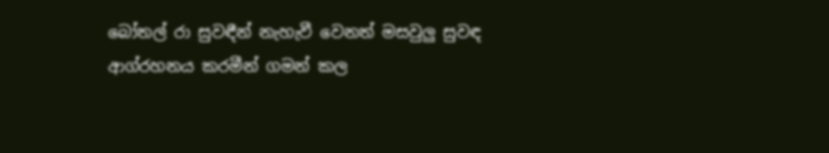බෝතල් රා සුවඳීන් නැහැවී වෙනත් මසවුලු සුවඳ ආග්රහනය කරමීන් ගමන් කල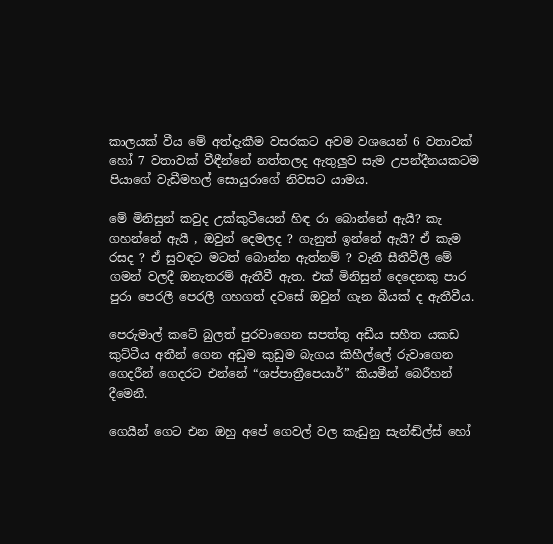කාලයක් වීය මේ අත්දැකීම වසරකට අවම වශයෙන් 6 වතාවක් හෝ 7 වතාවක් වීඳීන්නේ නත්තලද ඇතුලුව සැම උපන්දීනයකටම පියාගේ වැඩීමහල් සොයුරාගේ නිවසට යාමය.

මේ මිනිසුන් කවුද උක්කුටීයෙන් හිඳ රා බොන්නේ ඇයී? කැ ගහන්නේ ඇයී , ඔවුන් දෙමලද ? ගැනුත් ඉන්නේ ඇයී? ඒ කැම රසද ? ඒ සුවඳට මටත් බොන්න ඇත්නම් ? වැනී සීතීවීලී මේ ගමන් වලදී ඔනැතරම් ඇතීවී ඇත. එක් මිනිසුන් දෙදෙනකු පාර පුරා පෙරලී පෙරලී ගහගත් දවසේ ඔවුන් ගැන බීයක් ද ඇතීවීය.

පෙරුමාල් කටේ බුලත් පුරවාගෙන සපත්තු අඩීය සහීත යකඩ කුට්ටීය අතීන් ගෙන අඩුම කුඩුම බැගය කිහීල්ලේ රුවාගෙන ගෙදරීන් ගෙදරට එන්නේ “ශප්පාත්‍රීපෙයාර්” කියමීන් බෙරීහන් දීමෙනී.

ගෙයීන් ගෙට එන ඔහු අපේ ගෙවල් වල කැඩුනු සැන්ඬ්ල්ස් හෝ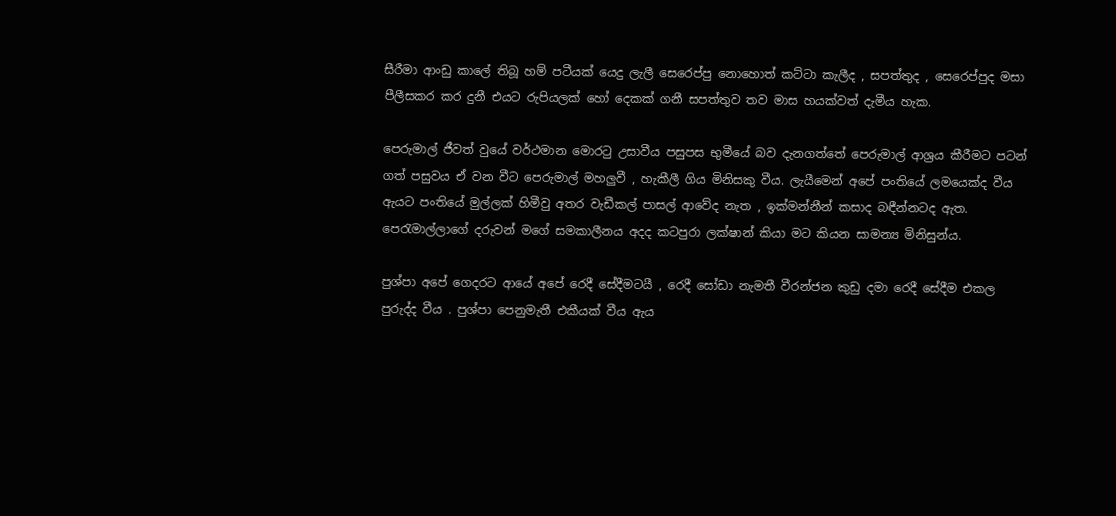සීරීමා ආංඩු කාලේ තිබූ හම් පටීයක් යෙදු ලැලී සෙරෙප්පු නොහොත් කට්ටා කැලීද , සපත්තුද , සෙරෙප්පුද මසා පීලීසකර කර දුනී එයට රුපියලක් හෝ දෙකක් ගනී සපත්තුව තව මාස හයක්වත් දැමීය හැක.

පෙරුමාල් ජීවත් වුයේ වර්ථමාන මොරටු උසාවීය පසුපස භුමීයේ බව දැනගත්තේ පෙරුමාල් ආශ්‍රය කීරීමට පටන් ගත් පසුවය ඒ වන වීට පෙරුමාල් මහලුවී , හැකීලී ගිය මිනිසකු වීය. ලැයීමෙන් අපේ පංතියේ ලමයෙක්ද වීය ඇයට පංතියේ මුල්ලක් හිමීවු අතර වැඩීකල් පාසල් ආවේද නැත , ඉක්මන්නීන් කසාද බඳීන්නටද ඇත. පෙරැමාල්ලාගේ දරුවන් මගේ සමකාලීනය අදද කටපුරා ලක්ෂාන් කියා මට කියන සාමන්‍ය මිනිසුන්ය.

පුශ්පා අපේ ගෙදරට ආයේ අපේ රෙදී සේදීමටයී , රෙදී සෝඩා නැමතී වීරන්ජන කුඩු දමා රෙදී සේදීම එකල පුරුද්ද වීය . පුශ්පා පෙනුමැතී එකීයක් වීය ඇය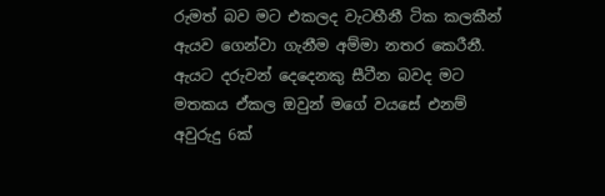රුමත් බව මට එකලද වැටහීනී ටික කලකීන් ඇයව ගෙන්වා ගැනීම අම්මා නතර කෙරීනී. ඇයට දරුවන් දෙදෙනකු සීටීන බවද මට මතකය ඒකල ඔවුන් මගේ වයසේ එනම් අවුරුදු 6ක්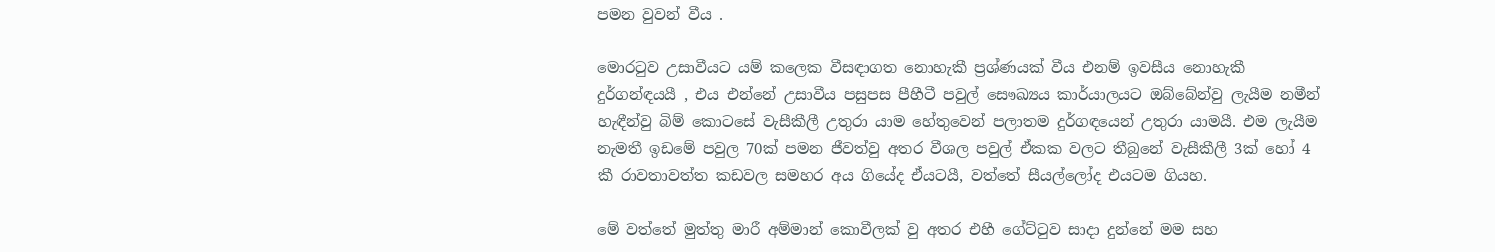පමන වුවන් වීය .

මොරටුව උසාවීයට යම් කලෙක වීසඳාගත නොහැකී ප්‍රශ්ණයක් වීය එනම් ඉවසීය නොහැකී දුර්ගන්ඳයයී , එය එන්නේ උසාවීය පසුපස පීහීටී පවුල් සෞඛ්‍යය කාර්යාලයට ඔබ්බේන්වු ලැයීම නමීන් හැඳීන්වු බිම් කොටසේ වැසීකීලී උතුරා යාම හේතුවෙන් පලාතම දුර්ගඳයෙන් උතුරා යාමයී. එම ලැයීම නැමතී ඉඩමේ පවුල 70ක් පමන ජීවත්වු අතර වීශල පවුල් ඒකක වලට තීබුනේ වැසීකීලී 3ක් හෝ 4 කී රාවතාවත්ත කඩවල සමහර අය ගියේද ඒයටයී, වත්තේ සීයල්ලෝද එයටම ගියහ.

මේ වත්තේ මුත්තු මාරී අම්මාන් කොවීලක් වු අතර එහී ගේට්ටුව සාදා දුන්නේ මම සහ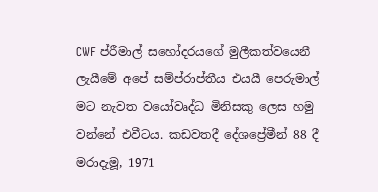CWF ප්රීමාල් සහෝදරයගේ මුලීකත්වයෙනී ලැයීමේ අපේ සම්ප්රාප්තීය එයයී පෙරුමාල් මට නැවත වයෝවෘද්ධ මිනිසකු ලෙස හමු වන්නේ එවීටය. කඩවතදී දේශප්‍රේමීන් 88 දී මරාදැමූ, 1971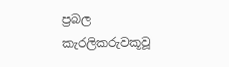ප්‍රබල කැරලිකරුවකූවූ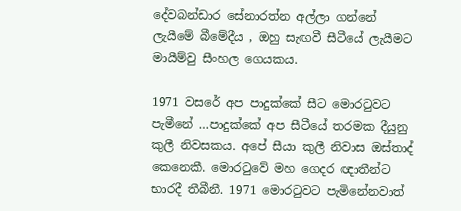දේවබන්ඩාර සේනාරත්න අල්ලා ගන්නේ ලැයීමේ බීමේදීය , ඔහු සැඟවී සීටීයේ ලැයීමට මායීම්වු සීංහල ගෙයකය.

1971 වසරේ අප පාදුක්කේ සීට මොරටුවට පැමීනේ …පාදුක්කේ අප සීටීයේ තරමක දීයුනු කුලී නිවසකය. අපේ සීයා කුලී නිවාස ඔස්තාද් කෙනෙකී. මොරටුවේ මහ ගෙදර ඥාතීන්ට භාරදී තීබීනී. 1971 මොරටුවට පැමිනේනවාත්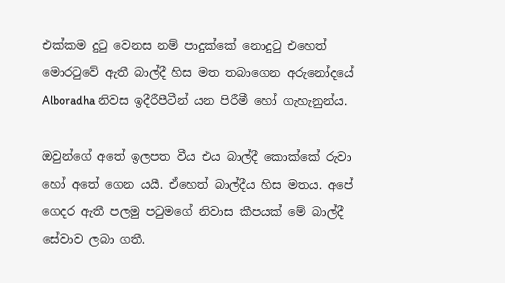එක්කම දුටු වෙනස නම් පාදුක්කේ නොදුටු එහෙත් මොරටුවේ ඇතී බාල්දී හිස මත තබාගෙන අරුනෝදයේ Alboradha නිවස ඉදීරීපීටීන් යන පිරීමී හෝ ගැහැනුන්ය.

ඔවුන්ගේ අතේ ඉලපත වීය එය බාල්දී කොක්කේ රුවා හෝ අතේ ගෙන යයී. ඒහෙත් බාල්දීය හිස මතය. අපේ ගෙදර ඇතී පලමු පටුමගේ නිවාස කීපයක් මේ බාල්දී සේවාව ලබා ගතී.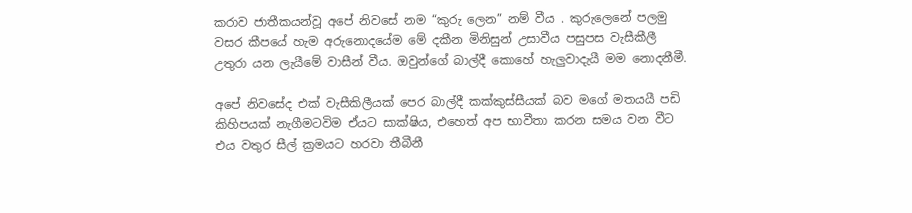කරාව ජාතීකයන්වූ අපේ නිවසේ නම “කුරු ලෙන” නම් වීය . කුරුලෙනේ පලමු වසර කීපයේ හැම අරුනොදයේම මේ දකීන මිනිසුන් උසාවීය පසුපස වැසීකීලී උතුරා යන ලැයීමේ වාසීන් වීය. ඔවුන්ගේ බාල්දී කොහේ හැලුවාදැයී මම නොදනීමී.

අපේ නිවසේද එක් වැසීකිලීයක් පෙර බාල්දී කක්කුස්සීයක් බව මගේ මතයයී පඩි කිහිපයක් නැගීමටවිම ඒයට සාක්ෂිය, එහෙත් අප භාවීතා කරන සමය වන වීට එය වතුර සීල් ක්‍රමයට හරවා තීබීනී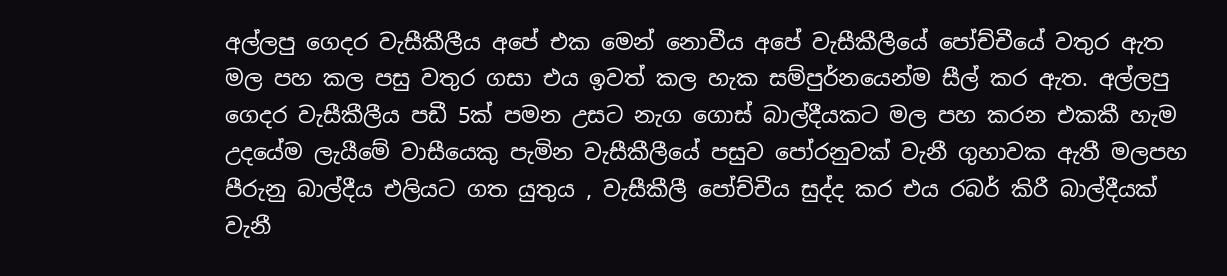අල්ලපු ගෙදර වැසීකීලීය අපේ එක මෙන් නොවීය අපේ වැසීකීලීයේ පෝච්චීයේ වතුර ඇත මල පහ කල පසු වතුර ගසා එය ඉවත් කල හැක සම්පුර්නයෙන්ම සීල් කර ඇත. අල්ලපු ගෙදර වැසීකීලීය පඩී 5ක් පමන උසට නැග ගොස් බාල්දීයකට මල පහ කරන එකකී හැම උදයේම ලැයීමේ වාසීයෙකු පැමින වැසීකීලීයේ පසුව පෝරනුවක් වැනී ගුහාවක ඇතී මලපහ පීරුනු බාල්දීය එලියට ගත යුතුය , වැසීකීලී පෝච්චීය සුද්ද කර එය රබර් කිරී බාල්දීයක් වැනී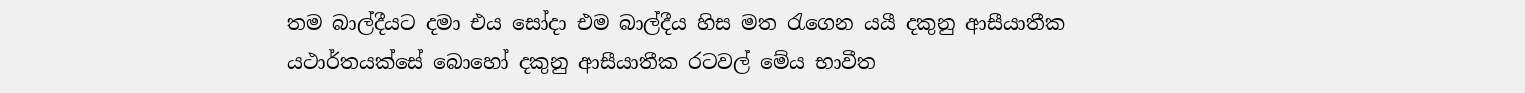තම බාල්දීයට දමා එය සෝදා එම බාල්දීය හිස මත රැගෙන යයී දකුනු ආසීයාතීක යථාර්තයක්සේ බොහෝ දකුනු ආසීයාතීක රටවල් මේය භාවීත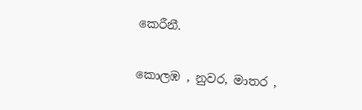කෙරීනී.

කොලඹ , නුවර, මාතර ,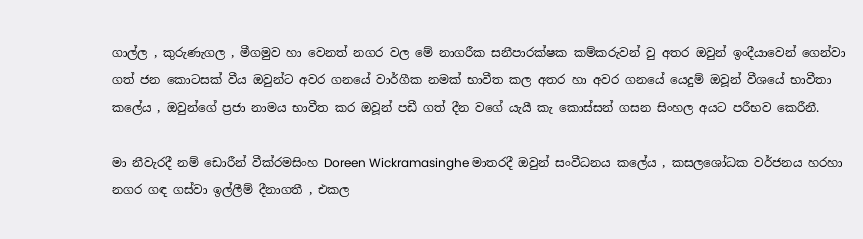ගාල්ල , කුරුණැගල , මීගමුව හා වෙනත් නගර වල මේ නාගරීක සනීපාරක්ෂක කම්කරුවන් වු අතර ඔවුන් ඉංදීයාවෙන් ගෙන්වා ගත් ජන කොටසක් වීය ඔවුන්ට අවර ගනයේ වාර්ගීක නමක් භාවීත කල අතර හා අවර ගනයේ යෙදුම් ඔවූන් වීශයේ භාවීතා කලේය , ඔවුන්ගේ ප්‍රජා නාමය භාවීත කර ඔවූන් පඩී ගත් දීන වගේ යැයී කැ කොස්සන් ගසන සිංහල අයට පරීභව කෙරීනී.

මා නීවැරදී නම් ඩොරීන් වීක්රමසිංහ Doreen Wickramasinghe මාතරදී ඔවුන් සංවීධනය කලේය , කසලශෝධක වර්ජනය හරහා නගර ගඳ ගස්වා ඉල්ලීම් දීනාගතී , එකල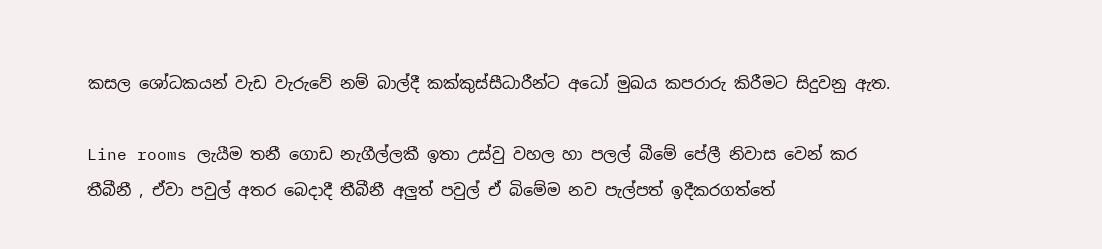කසල ශෝධකයන් වැඩ වැරුවේ නම් බාල්දී කක්කුස්සීධාරීන්ට අධෝ මුඛය කපරාරු කිරීමට සිදුවනු ඇත.

Line rooms ලැයීම තනී ගොඩ නැගීල්ලකී ඉතා උස්වු වහල හා පලල් බීමේ පේලී නිවාස වෙන් කර තීබීනී , ඒවා පවුල් අතර බෙදාදී තීබීනී අලුත් පවුල් ඒ බිමේම නව පැල්පත් ඉදීකරගත්තේ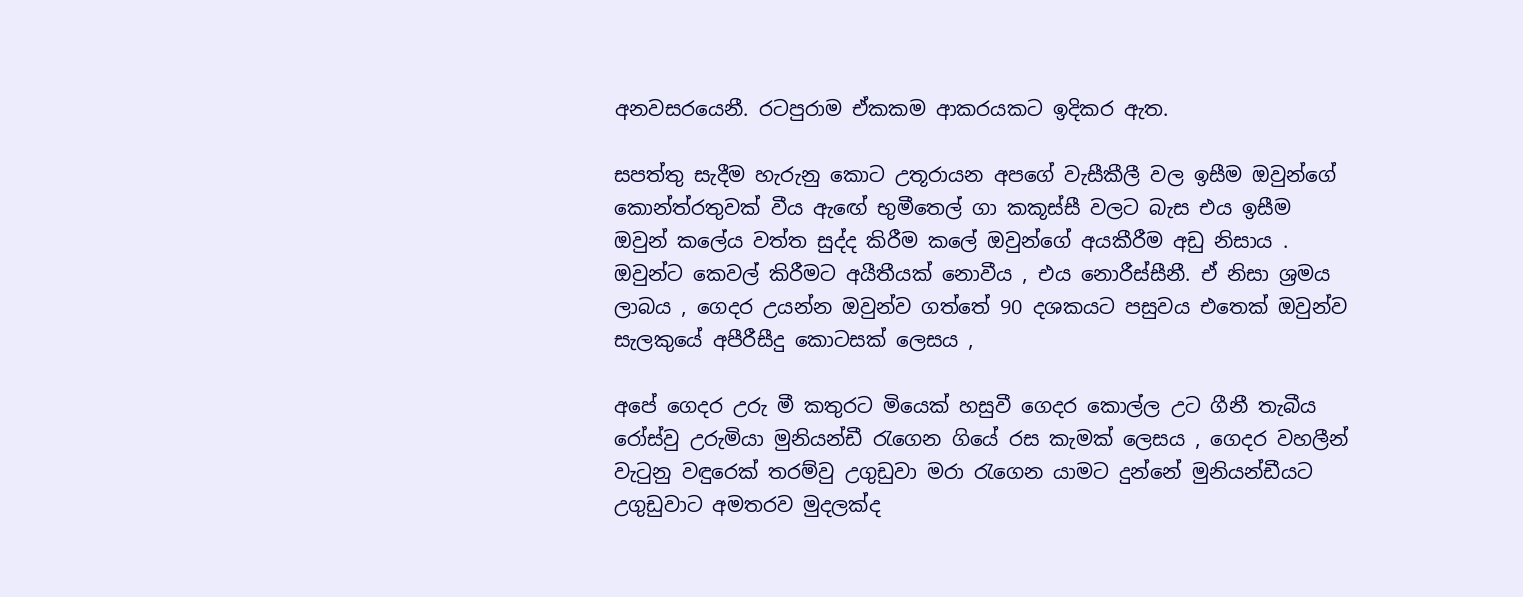අනවසරයෙනී. රටපුරාම ඒකකම ආකරයකට ඉදිකර ඇත.

සපත්තු සැදීම හැරුනු කොට උතූරායන අපගේ වැසීකීලී වල ඉසීම ඔවුන්ගේ කොන්ත්රතුවක් වීය ඇඟේ භුමීතෙල් ගා කකූස්සී වලට බැස එය ඉසීම ඔවුන් කලේය වත්ත සුද්ද කිරීම කලේ ඔවුන්ගේ අයකීරීම අඩු නිසාය . ඔවුන්ට කෙවල් කිරීමට අයීතීයක් නොවීය , එය නොරීස්සීනී. ඒ නිසා ශ්‍රමය ලාබය , ගෙදර උයන්න ඔවුන්ව ගත්තේ 90 දශකයට පසුවය එතෙක් ඔවුන්ව සැලකුයේ අපීරීසීදු කොටසක් ලෙසය ,

අපේ ගෙදර උරු මී කතුරට මියෙක් හසුවී ගෙදර කොල්ල උට ගීනී තැබීය රෝස්වු උරුමියා මුනියන්ඩී රැගෙන ගියේ රස කැමක් ලෙසය , ගෙදර වහලීන් වැටුනු වඳුරෙක් තරම්වු උගුඩුවා මරා රැගෙන යාමට දුන්නේ මුනියන්ඩීයට උගුඩුවාට අමතරව මුදලක්ද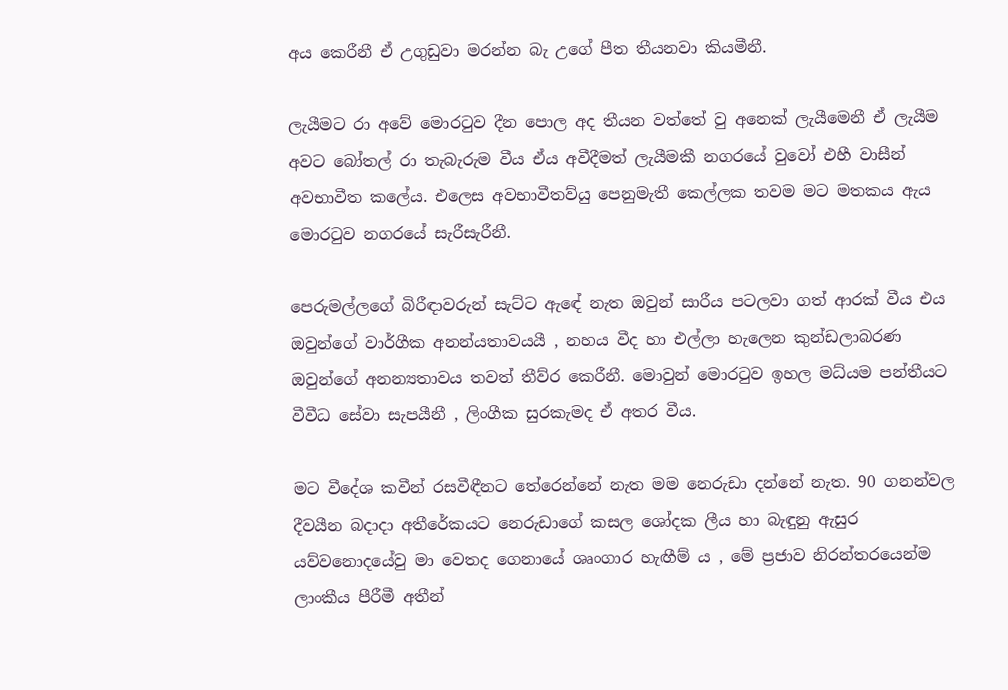අය කෙරීනී ඒ උගුඩුවා මරන්න බැ උගේ පීත තීයනවා කියමීනී.

ලැයීමට රා අවේ මොරටුව දීන පොල අද තීයන වත්තේ වු අනෙක් ලැයීමෙනී ඒ ලැයීම අවට බෝතල් රා තැබැරුම වීය ඒය අවීදීමත් ලැයීමකී නගරයේ වුවෝ එහී වාසීන් අවභාවීත කලේය. එලෙස අවභාවීතව්යු පෙනුමැතී කෙල්ලක තවම මට මතකය ඇය මොරටුව නගරයේ සැරීසැරීනී.

පෙරුමල්ලගේ බිරීඳාවරුන් සැට්ට ඇඳේ නැත ඔවුන් සාරීය පටලවා ගත් ආරක් වීය එය ඔවුන්ගේ වාර්ගීක අනන්යතාවයයී , නහය වීද හා එල්ලා හැලෙන කුන්ඩලාබරණ ඔවුන්ගේ අනන්‍යතාවය තවත් තීව්ර කෙරීනී. මොවුන් මොරටුව ඉහල මධ්යම පන්තීයට වීවීධ සේවා සැපයීනී , ලිංගීක සුරකැමද ඒ අතර වීය.

මට වීදේශ කවීන් රසවීඳීනට තේරෙන්නේ නැත මම නෙරුඩා දන්නේ නැත. 90 ගනන්වල දීවයීන බදාදා අතීරේකයට නෙරුඩාගේ කසල ශෝදක ලීය හා බැඳුනු ඇසුර යව්වනොදයේවු මා වෙතද ගෙනායේ ශෘංගාර හැඟීම් ය , මේ ප්‍රජාව නිරන්තරයෙන්ම ලාංකීය පීරීමී අතීන්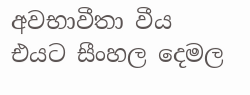අවභාවීතා වීය එයට සීංහල දෙමල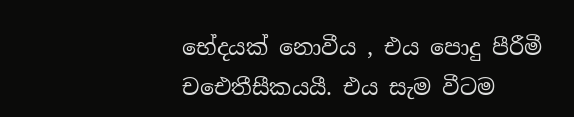භේදයක් නොවීය , එය පොදු පීරීමී චඓතීසීකයයී. එය සැම වීටම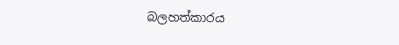බලහත්කාරය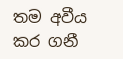තම අවීය කර ගනී